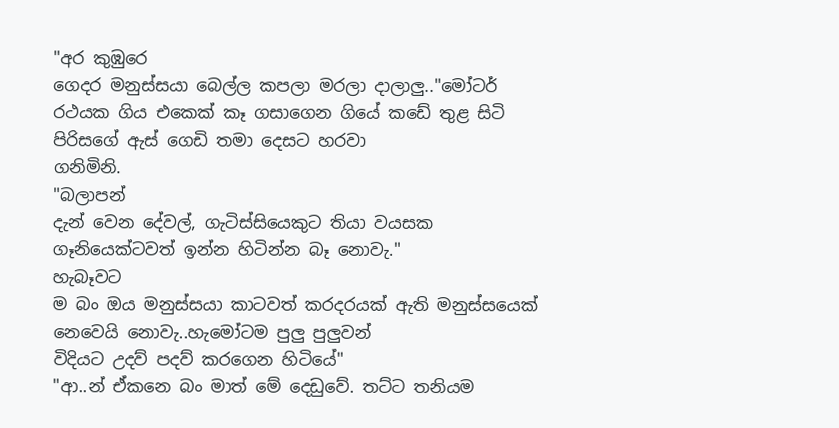"අර කුඹුරෙ
ගෙදර මනුස්සයා බෙල්ල කපලා මරලා දාලාලු.."මෝටර්
රථයක ගිය එකෙක් කෑ ගසාගෙන ගියේ කඩේ තුළ සිටි පිරිසගේ ඇස් ගෙඩි තමා දෙසට හරවා
ගනිමිනි.
"බලාපන්
දැන් වෙන දේවල්, ගැටිස්සියෙකුට තියා වයසක ගෑනියෙක්ටවත් ඉන්න හිටින්න බෑ නොවැ."
හැබෑවට
ම බං ඔය මනුස්සයා කාටවත් කරදරයක් ඇති මනුස්සයෙක් නෙවෙයි නොවැ..හැමෝටම පුලු පුලුවන්
විදියට උදව් පදව් කරගෙන හිටියේ"
"ආ..න් ඒකනෙ බං මාත් මේ දෙඩුවේ. තට්ට තනියම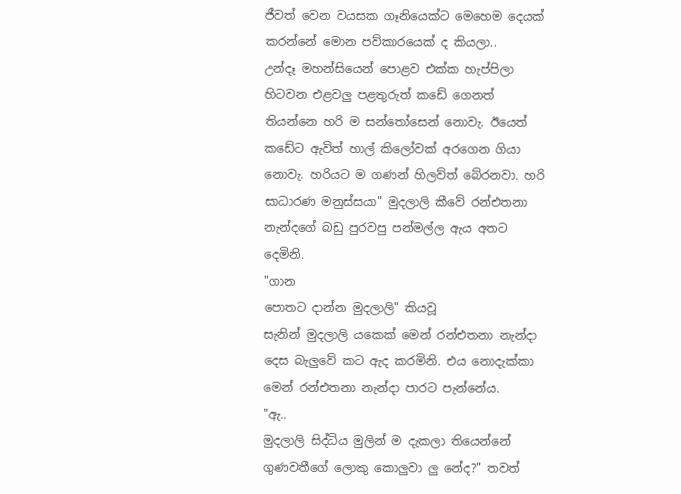ජීවත් වෙන වයසක ගෑනියෙක්ට මෙහෙම දෙයක් කරන්නේ මොන පව්කාරයෙක් ද කියලා..
උන්දෑ මහන්සියෙන් පොළව එක්ක හැප්පිලා හිටවන එළවලු පළතුරුත් කඩේ ගෙනත් තියන්නෙ හරි ම සන්තෝසෙන් නොවැ. ඊයෙත් කඩේට ඇවිත් හාල් කිලෝවක් අරගෙන ගියා නොවැ. හරියට ම ගණන් හිලව්ත් බේරනවා. හරි සාධාරණ මනුස්සයා" මුදලාලි කීවේ රන්එතනා නැන්දගේ බඩු පුරවපු පන්මල්ල ඇය අතට දෙමිනි.
"ගාන
පොතට දාන්න මුදලාලි" කියවූ
සැනින් මුදලාලි යකෙක් මෙන් රන්එතනා නැන්දා දෙස බැලුවේ කට ඇද කරමිනි. එය නොදැක්කා
මෙන් රන්එතනා නැන්දා පාරට පැන්නේය.
"ඇ..
මුදලාලි සිද්ධිය මුලින් ම දැකලා තියෙන්නේ ගුණවතීගේ ලොකු කොලුවා ලු නේද?" තවත්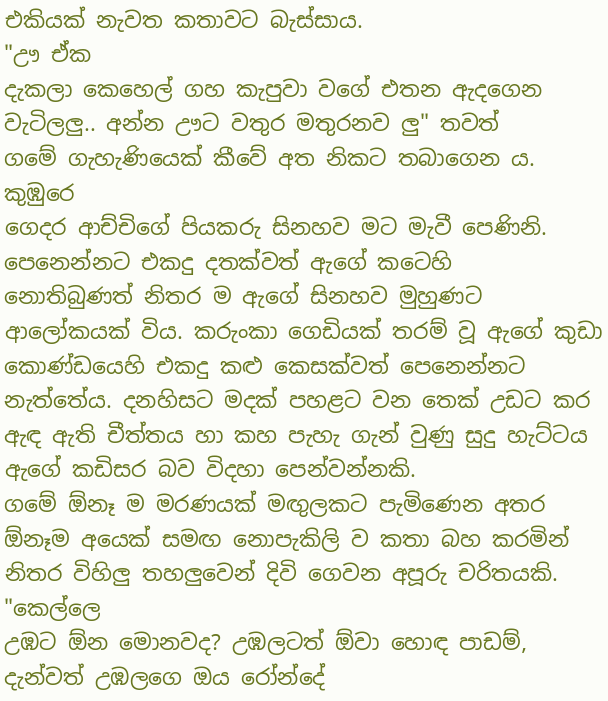එකියක් නැවත කතාවට බැස්සාය.
"ඌ ඒක
දැකලා කෙහෙල් ගහ කැපුවා වගේ එතන ඇදගෙන වැටිලලු.. අන්න ඌට වතුර මතුරනව ලු" තවත්
ගමේ ගැහැණියෙක් කීවේ අත නිකට තබාගෙන ය.
කුඹුරෙ
ගෙදර ආච්චිගේ පියකරු සිනහව මට මැවී පෙණිනි. පෙනෙන්නට එකදු දතක්වත් ඇගේ කටෙහි
නොතිබුණත් නිතර ම ඇගේ සිනහව මුහුණට ආලෝකයක් විය. කරුංකා ගෙඩියක් තරම් වූ ඇගේ කුඩා
කොණ්ඩයෙහි එකදු කළු කෙසක්වත් පෙනෙන්නට නැත්තේය. දනහිසට මදක් පහළට වන තෙක් උඩට කර
ඇඳ ඇති චීත්තය හා කහ පැහැ ගැන් වුණු සුදු හැට්ටය ඇගේ කඩිසර බව විදහා පෙන්වන්නකි.
ගමේ ඕනෑ ම මරණයක් මඟුලකට පැමිණෙන අතර ඕනෑම අයෙක් සමඟ නොපැකිලි ව කතා බහ කරමින්
නිතර විහිලු තහලුවෙන් දිවි ගෙවන අපූරු චරිතයකි.
"කෙල්ලෙ
උඹට ඕන මොනවද? උඹලටත් ඕවා හොඳ පාඩම්,
දැන්වත් උඹලගෙ ඔය රෝන්දේ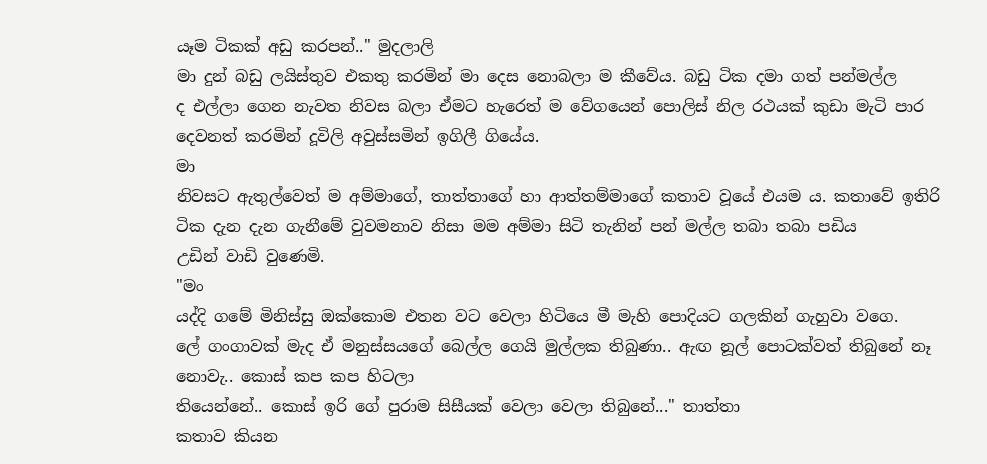යෑම ටිකක් අඩු කරපන්.." මුදලාලි
මා දුන් බඩු ලයිස්තුව එකතු කරමින් මා දෙස නොබලා ම කීවේය. බඩු ටික දමා ගත් පන්මල්ල
ද එල්ලා ගෙන නැවත නිවස බලා ඒමට හැරෙත් ම වේගයෙන් පොලිස් නිල රථයක් කුඩා මැටි පාර
දෙවනත් කරමින් දූවිලි අවුස්සමින් ඉගිලී ගියේය.
මා
නිවසට ඇතුල්වෙත් ම අම්මාගේ, තාත්තාගේ හා ආත්තම්මාගේ කතාව වූයේ එයම ය. කතාවේ ඉතිරි
ටික දැන දැන ගැනීමේ වුවමනාව නිසා මම අම්මා සිටි තැනින් පන් මල්ල තබා තබා පඩිය
උඩින් වාඩි වුණෙමි.
"මං
යද්දි ගමේ මිනිස්සු ඔක්කොම එතන වට වෙලා හිටියෙ මී මැහි පොදියට ගලකින් ගැහුවා වගෙ.
ලේ ගංගාවක් මැද ඒ මනුස්සයගේ බෙල්ල ගෙයි මුල්ලක තිබුණා.. ඇඟ නූල් පොටක්වත් තිබුනේ නෑ නොවැ.. කොස් කප කප හිටලා
තියෙන්නේ.. කොස් ඉරි ගේ පුරාම සිසීයක් වෙලා වෙලා තිබුනේ..." තාත්තා
කතාව කියන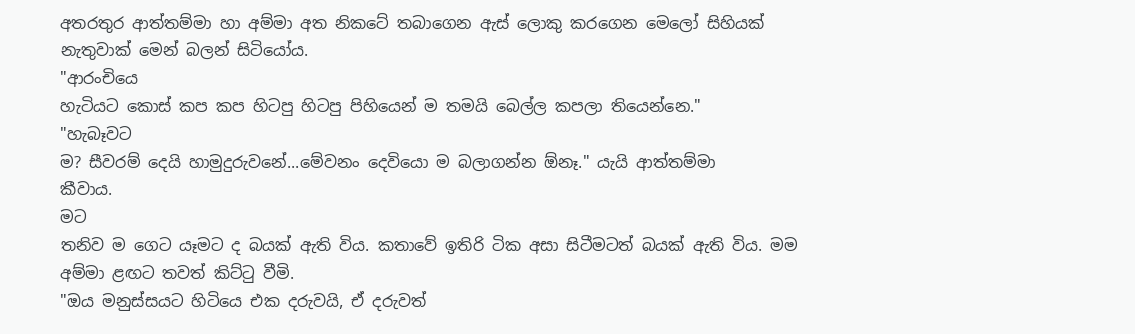අතරතුර ආත්තම්මා හා අම්මා අත නිකටේ තබාගෙන ඇස් ලොකු කරගෙන මෙලෝ සිහියක්
නැතුවාක් මෙන් බලන් සිටියෝය.
"ආරංචියෙ
හැටියට කොස් කප කප හිටපු හිටපු පිහියෙන් ම තමයි බෙල්ල කපලා තියෙන්නෙ."
"හැබෑවට
ම? සීවරම් දෙයි හාමුදුරුවනේ...මේවනං දෙවියො ම බලාගන්න ඕනෑ." යැයි ආත්තම්මා
කීවාය.
මට
තනිව ම ගෙට යෑමට ද බයක් ඇති විය. කතාවේ ඉතිරි ටික අසා සිටීමටත් බයක් ඇති විය. මම
අම්මා ළඟට තවත් කිට්ටු වීමි.
"ඔය මනුස්සයට හිටියෙ එක දරුවයි, ඒ දරුවත්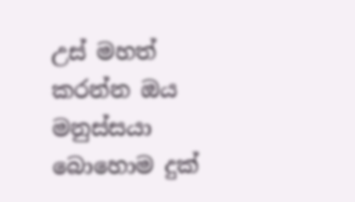උස් මහත් කරන්න ඔය මනුස්සයා බොහොම දුක්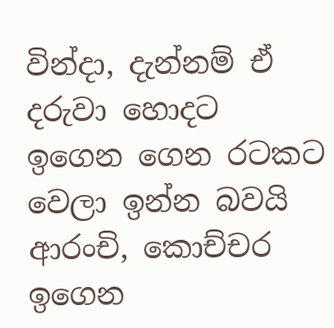වින්දා, දැන්නම් ඒ දරුවා හොදට ඉගෙන ගෙන රටකට වෙලා ඉන්න බවයි ආරංචි, කොච්චර ඉගෙන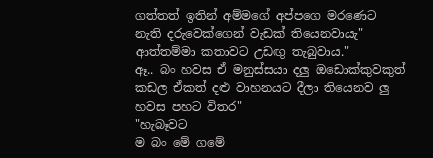ගත්තත් ඉතින් අම්මගේ අප්පගෙ මරණෙට නැති දරුවෙක්ගෙන් වැඩක් තියෙනවායැ" ආත්තම්මා කතාවට උඩඟු තැබුවාය."
ඈ.. බං හවස ඒ මනුස්සයා දලු ඔඩොක්කුවකුත් කඩල ඒකත් දළු වාහනයට දීලා තියෙනව ලු හවස පහට විතර"
"හැබෑවට
ම බං මේ ගමේ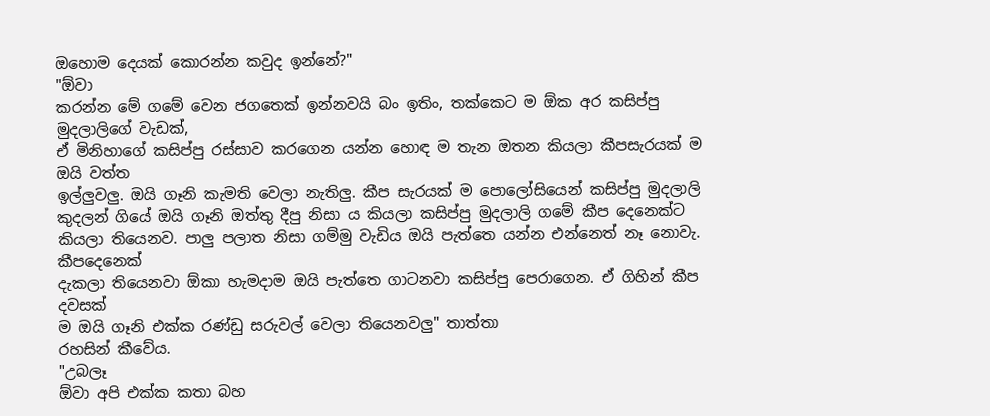ඔහොම දෙයක් කොරන්න කවුද ඉන්නේ?"
"ඕවා
කරන්න මේ ගමේ වෙන ජගතෙක් ඉන්නවයි බං ඉතිං, තක්කෙට ම ඕක අර කසිප්පු මුදලාලිගේ වැඩක්,
ඒ මිනිහාගේ කසිප්පු රස්සාව කරගෙන යන්න හොඳ ම තැන ඔතන කියලා කීපසැරයක් ම ඔයි වත්ත
ඉල්ලුවලු. ඔයි ගෑනි කැමති වෙලා නැතිලු. කීප සැරයක් ම පොලෝසියෙන් කසිප්පු මුදලාලි
කුදලන් ගියේ ඔයි ගෑනි ඔත්තු දීපු නිසා ය කියලා කසිප්පු මුදලාලි ගමේ කීප දෙනෙක්ට
කියලා තියෙනව. පාලු පලාත නිසා ගම්මු වැඩිය ඔයි පැත්තෙ යන්න එන්නෙත් නෑ නොවැ. කීපදෙනෙක්
දැකලා තියෙනවා ඕකා හැමදාම ඔයි පැත්තෙ ගාටනවා කසිප්පු පෙරාගෙන. ඒ ගිහින් කීප දවසක්
ම ඔයි ගෑනි එක්ක රණ්ඩු සරුවල් වෙලා තියෙනවලු" තාත්තා
රහසින් කීවේය.
"උබලෑ
ඕවා අපි එක්ක කතා බහ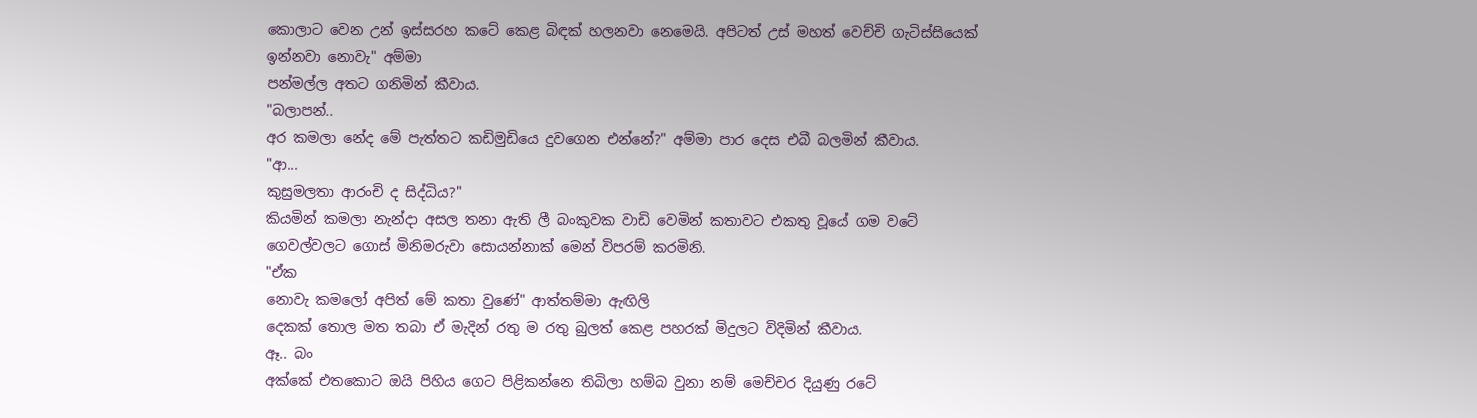කොලාට වෙන උන් ඉස්සරහ කටේ කෙළ බිඳක් හලනවා නෙමෙයි. අපිටත් උස් මහත් වෙච්චි ගැටිස්සියෙක්
ඉන්නවා නොවැ" අම්මා
පන්මල්ල අතට ගනිමින් කීවාය.
"බලාපන්..
අර කමලා නේද මේ පැත්තට කඩිමුඩියෙ දුවගෙන එන්නේ?" අම්මා පාර දෙස එබී බලමින් කීවාය.
"ආ...
කුසුමලතා ආරංචි ද සිද්ධිය?"
කියමින් කමලා නැන්දා අසල තනා ඇති ලී බංකුවක වාඩි වෙමින් කතාවට එකතු වූයේ ගම වටේ
ගෙවල්වලට ගොස් මිනිමරුවා සොයන්නාක් මෙන් විපරම් කරමිනි.
"ඒක
නොවැ කමලෝ අපිත් මේ කතා වුණේ" ආත්තම්මා ඇඟිලි
දෙකක් තොල මත තබා ඒ මැදින් රතු ම රතු බුලත් කෙළ පහරක් මිදුලට විදිමින් කීවාය.
ඈ.. බං
අක්කේ එතකොට ඔයි පිහිය ගෙට පිළිකන්නෙ තිබිලා හම්බ වුනා නම් මෙච්චර දියුණු රටේ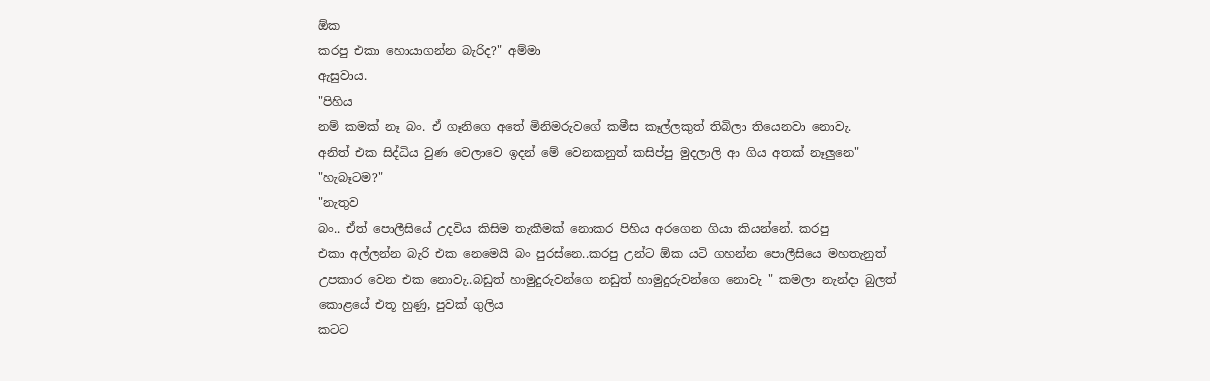ඕක
කරපු එකා හොයාගන්න බැරිද?" අම්මා
ඇසුවාය.
"පිහිය
නම් කමක් නෑ බං. ඒ ගෑනිගෙ අතේ මිනිමරුවගේ කමීස කෑල්ලකුත් තිබිලා තියෙනවා නොවැ.
අනිත් එක සිද්ධිය වුණ වෙලාවෙ ඉදන් මේ වෙනකනුත් කසිප්පු මුදලාලි ආ ගිය අතක් නෑලුනෙ"
"හැබෑටම?"
"නැතුව
බං.. ඒත් පොලීසියේ උදවිය කිසිම තැකීමක් නොකර පිහිය අරගෙන ගියා කියන්නේ. කරපු
එකා අල්ලන්න බැරි එක නෙමෙයි බං පුරස්නෙ..කරපු උන්ට ඕක යටි ගහන්න පොලීසියෙ මහතැනුත්
උපකාර වෙන එක නොවැ..බඩුත් හාමුදුරුවන්ගෙ නඩුත් හාමුදුරුවන්ගෙ නොවැ " කමලා නැන්දා බුලත් කොළයේ එතූ හුණු, පුවක් ගුලිය
කටට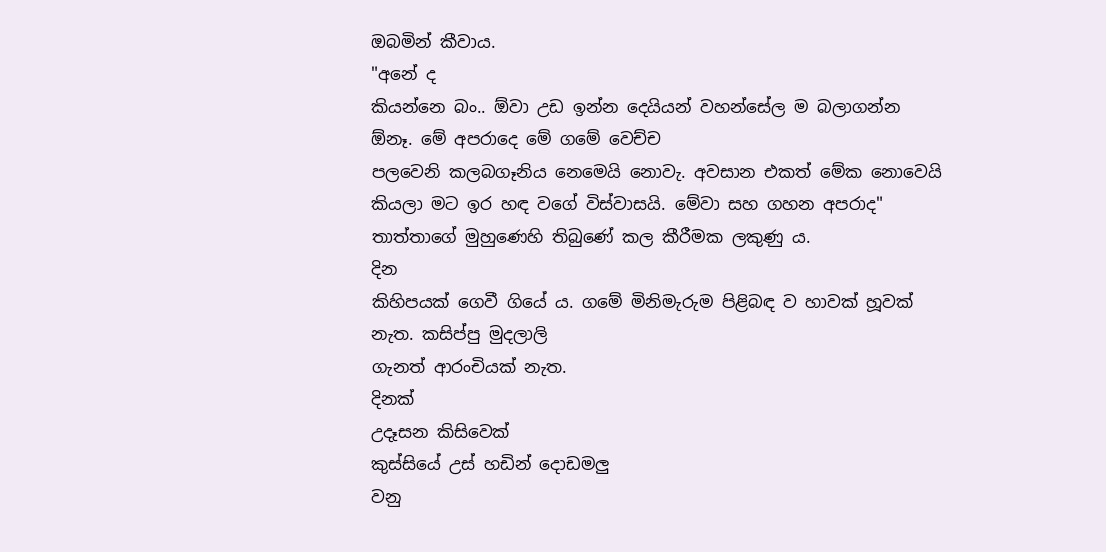ඔබමින් කීවාය.
"අනේ ද
කියන්නෙ බං.. ඕවා උඩ ඉන්න දෙයියන් වහන්සේල ම බලාගන්න ඕනෑ. මේ අපරාදෙ මේ ගමේ වෙච්ච
පලවෙනි කලබගෑනිය නෙමෙයි නොවැ. අවසාන එකත් මේක නොවෙයි කියලා මට ඉර හඳ වගේ විස්වාසයි. මේවා සහ ගහන අපරාද"
තාත්තාගේ මුහුණෙහි තිබුණේ කල කීරීමක ලකුණු ය.
දින
කිහිපයක් ගෙවී ගියේ ය. ගමේ මිනිමැරුම පිළිබඳ ව හාවක් හූවක් නැත. කසිප්පු මුදලාලි
ගැනත් ආරංචියක් නැත.
දිනක්
උදෑසන කිසිවෙක්
කුස්සියේ උස් හඩින් දොඩමලු
වනු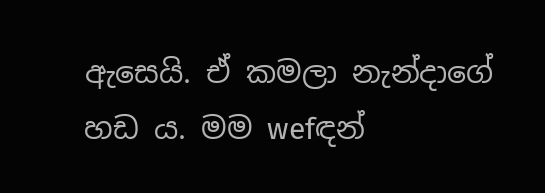ඇසෙයි. ඒ කමලා නැන්දාගේ හඩ ය. මම wefඳන්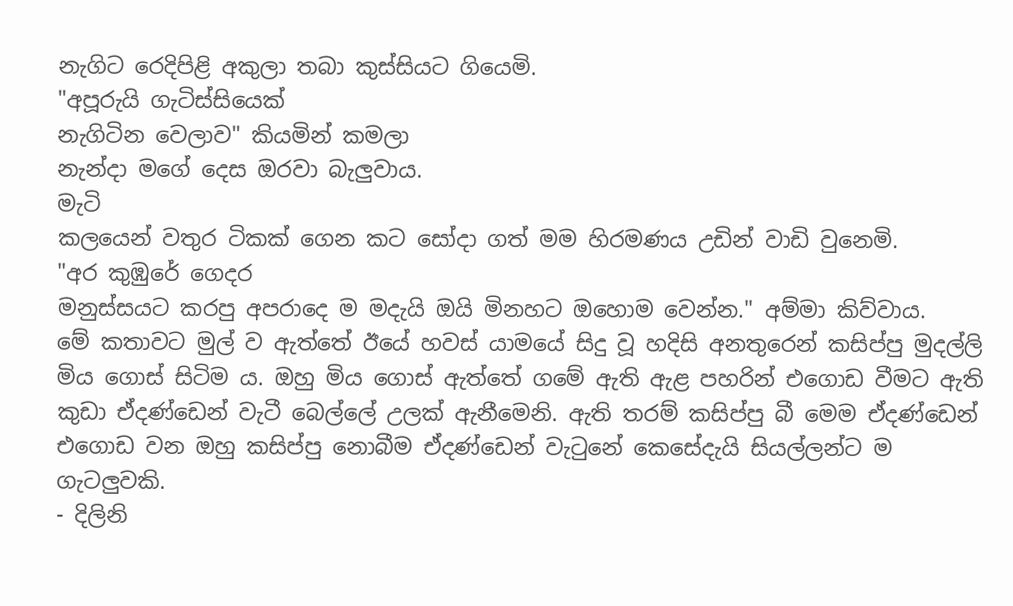නැගිට රෙදිපිළි අකුලා තබා කුස්සියට ගියෙමි.
"අපූරුයි ගැටිස්සියෙක්
නැගිටින වෙලාව" කියමින් කමලා
නැන්දා මගේ දෙස ඔරවා බැලුවාය.
මැටි
කලයෙන් වතුර ටිකක් ගෙන කට සෝදා ගත් මම හිරමණය උඩින් වාඩි වුනෙමි.
"අර කුඹුරේ ගෙදර
මනුස්සයට කරපු අපරාදෙ ම මදැයි ඔයි මිනහට ඔහොම වෙන්න." අම්මා කිව්වාය.
මේ කතාවට මුල් ව ඇත්තේ ඊයේ හවස් යාමයේ සිදු වූ හදිසි අනතුරෙන් කසිප්පු මුදල්ලි මිය ගොස් සිටිම ය. ඔහු මිය ගොස් ඇත්තේ ගමේ ඇති ඇළ පහරින් එගොඩ වීමට ඇති කුඩා ඒදණ්ඩෙන් වැටී බෙල්ලේ උලක් ඇනීමෙනි. ඇති තරම් කසිප්පු බී මෙම ඒදණ්ඩෙන් එගොඩ වන ඔහු කසිප්පු නොබීම ඒදණ්ඩෙන් වැටුනේ කෙසේදැයි සියල්ලන්ට ම ගැටලුවකි.
- දිලිනි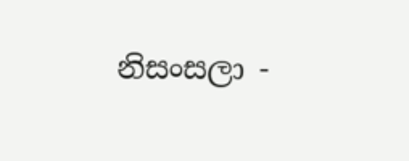නිසංසලා -